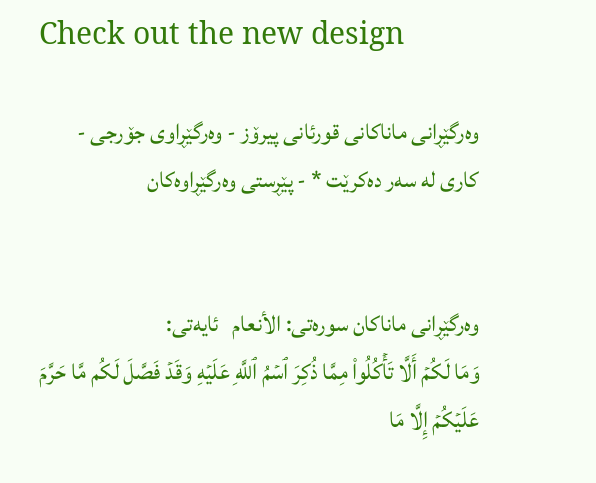Check out the new design

وه‌رگێڕانی ماناكانی قورئانی پیرۆز - وەرگێڕاوی جۆرجی - کاری لە سەر دەکرێت * - پێڕستی وه‌رگێڕاوه‌كان


وه‌رگێڕانی ماناكان سوره‌تی: الأنعام   ئایه‌تی:
وَمَا لَكُمۡ أَلَّا تَأۡكُلُواْ مِمَّا ذُكِرَ ٱسۡمُ ٱللَّهِ عَلَيۡهِ وَقَدۡ فَصَّلَ لَكُم مَّا حَرَّمَ عَلَيۡكُمۡ إِلَّا مَا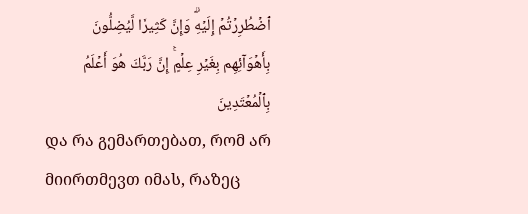ٱضۡطُرِرۡتُمۡ إِلَيۡهِۗ وَإِنَّ كَثِيرٗا لَّيُضِلُّونَ بِأَهۡوَآئِهِم بِغَيۡرِ عِلۡمٍۚ إِنَّ رَبَّكَ هُوَ أَعۡلَمُ بِٱلۡمُعۡتَدِينَ
და რა გემართებათ, რომ არ მიირთმევთ იმას, რაზეც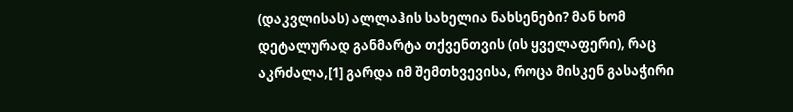(დაკვლისას) ალლაჰის სახელია ნახსენები? მან ხომ დეტალურად განმარტა თქვენთვის (ის ყველაფერი), რაც აკრძალა,[1] გარდა იმ შემთხვევისა, როცა მისკენ გასაჭირი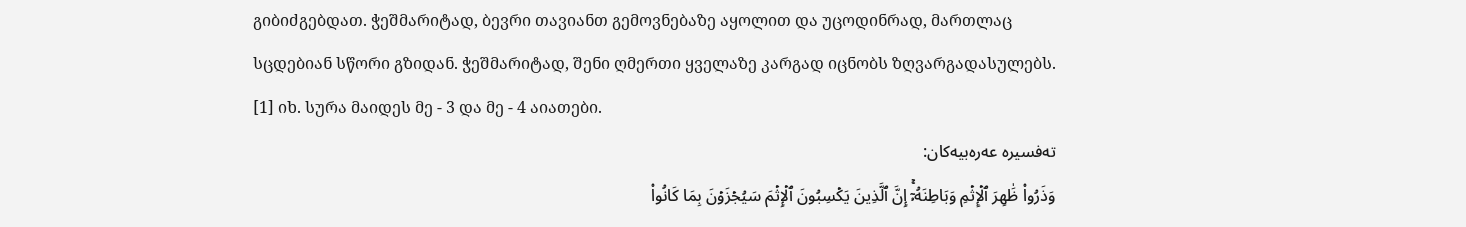გიბიძგებდათ. ჭეშმარიტად, ბევრი თავიანთ გემოვნებაზე აყოლით და უცოდინრად, მართლაც სცდებიან სწორი გზიდან. ჭეშმარიტად, შენი ღმერთი ყველაზე კარგად იცნობს ზღვარგადასულებს.
[1] იხ. სურა მაიდეს მე - 3 და მე - 4 აიათები.
تەفسیرە عەرەبیەکان:
وَذَرُواْ ظَٰهِرَ ٱلۡإِثۡمِ وَبَاطِنَهُۥٓۚ إِنَّ ٱلَّذِينَ يَكۡسِبُونَ ٱلۡإِثۡمَ سَيُجۡزَوۡنَ بِمَا كَانُواْ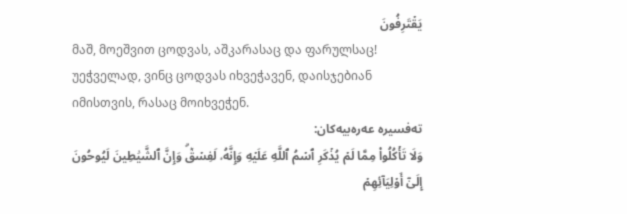يَقۡتَرِفُونَ
მაშ, მოეშვით ცოდვას, აშკარასაც და ფარულსაც! უეჭველად, ვინც ცოდვას იხვეჭავენ, დაისჯებიან იმისთვის, რასაც მოიხვეჭენ.
تەفسیرە عەرەبیەکان:
وَلَا تَأۡكُلُواْ مِمَّا لَمۡ يُذۡكَرِ ٱسۡمُ ٱللَّهِ عَلَيۡهِ وَإِنَّهُۥ لَفِسۡقٞۗ وَإِنَّ ٱلشَّيَٰطِينَ لَيُوحُونَ إِلَىٰٓ أَوۡلِيَآئِهِمۡ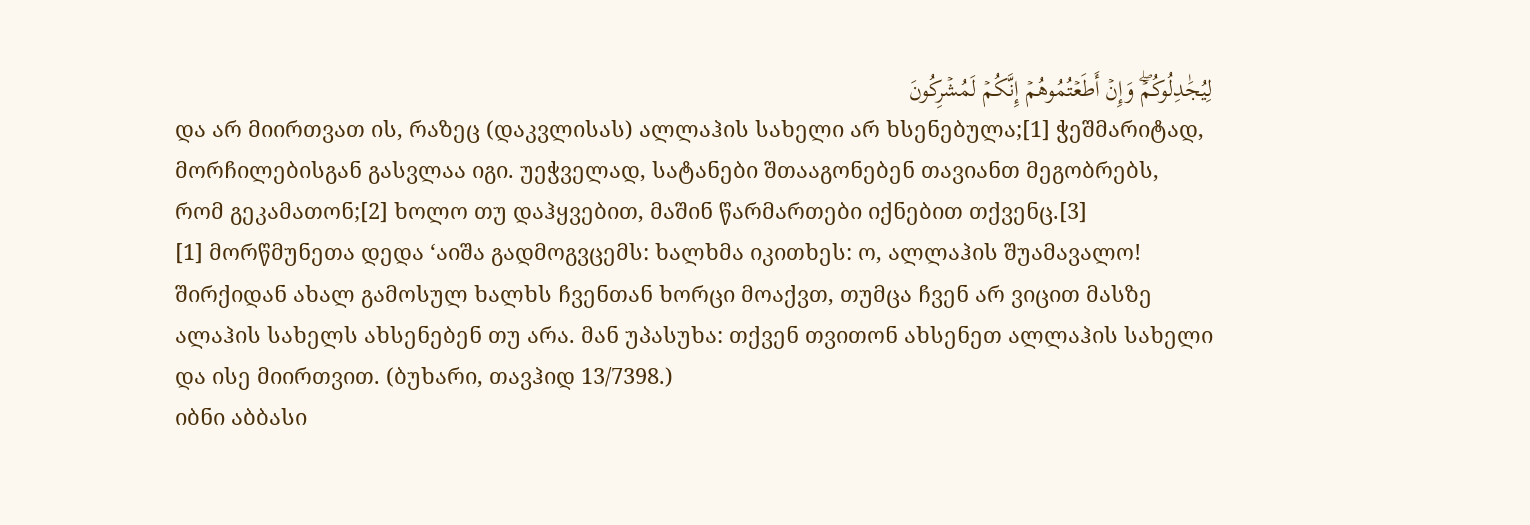لِيُجَٰدِلُوكُمۡۖ وَإِنۡ أَطَعۡتُمُوهُمۡ إِنَّكُمۡ لَمُشۡرِكُونَ
და არ მიირთვათ ის, რაზეც (დაკვლისას) ალლაჰის სახელი არ ხსენებულა;[1] ჭეშმარიტად, მორჩილებისგან გასვლაა იგი. უეჭველად, სატანები შთააგონებენ თავიანთ მეგობრებს, რომ გეკამათონ;[2] ხოლო თუ დაჰყვებით, მაშინ წარმართები იქნებით თქვენც.[3]
[1] მორწმუნეთა დედა ‘აიშა გადმოგვცემს: ხალხმა იკითხეს: ო, ალლაჰის შუამავალო! შირქიდან ახალ გამოსულ ხალხს ჩვენთან ხორცი მოაქვთ, თუმცა ჩვენ არ ვიცით მასზე ალაჰის სახელს ახსენებენ თუ არა. მან უპასუხა: თქვენ თვითონ ახსენეთ ალლაჰის სახელი და ისე მიირთვით. (ბუხარი, თავჰიდ 13/7398.)
იბნი აბბასი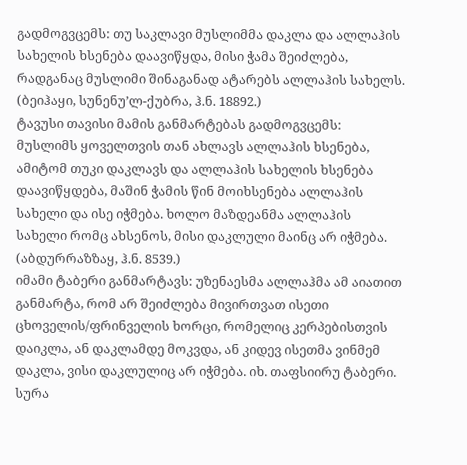გადმოგვცემს: თუ საკლავი მუსლიმმა დაკლა და ალლაჰის სახელის ხსენება დაავიწყდა, მისი ჭამა შეიძლება, რადგანაც მუსლიმი შინაგანად ატარებს ალლაჰის სახელს. (ბეიჰაყი, სუნენუ’ლ-ქუბრა, ჰ.ნ. 18892.)
ტავუსი თავისი მამის განმარტებას გადმოგვცემს: მუსლიმს ყოველთვის თან ახლავს ალლაჰის ხსენება, ამიტომ თუკი დაკლავს და ალლაჰის სახელის ხსენება დაავიწყდება, მაშინ ჭამის წინ მოიხსენება ალლაჰის სახელი და ისე იჭმება. ხოლო მაზდეანმა ალლაჰის სახელი რომც ახსენოს, მისი დაკლული მაინც არ იჭმება. (აბდურრაზზაყ, ჰ.ნ. 8539.)
იმამი ტაბერი განმარტავს: უზენაესმა ალლაჰმა ამ აიათით განმარტა, რომ არ შეიძლება მივირთვათ ისეთი ცხოველის/ფრინველის ხორცი, რომელიც კერპებისთვის დაიკლა, ან დაკლამდე მოკვდა, ან კიდევ ისეთმა ვინმემ დაკლა, ვისი დაკლულიც არ იჭმება. იხ. თაფსიირუ ტაბერი.
სურა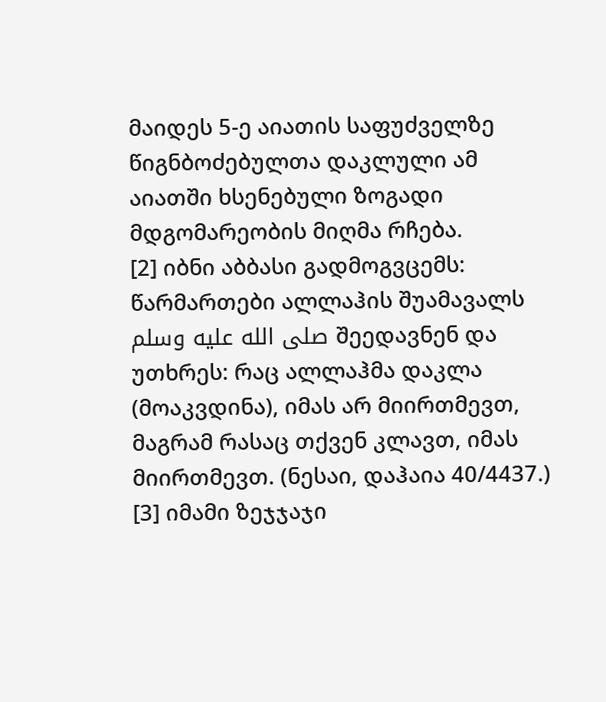მაიდეს 5-ე აიათის საფუძველზე წიგნბოძებულთა დაკლული ამ აიათში ხსენებული ზოგადი მდგომარეობის მიღმა რჩება.
[2] იბნი აბბასი გადმოგვცემს: წარმართები ალლაჰის შუამავალს صلى الله عليه وسلم შეედავნენ და უთხრეს: რაც ალლაჰმა დაკლა (მოაკვდინა), იმას არ მიირთმევთ, მაგრამ რასაც თქვენ კლავთ, იმას მიირთმევთ. (ნესაი, დაჰაია 40/4437.)
[3] იმამი ზეჯჯაჯი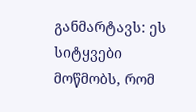განმარტავს: ეს სიტყვები მოწმობს, რომ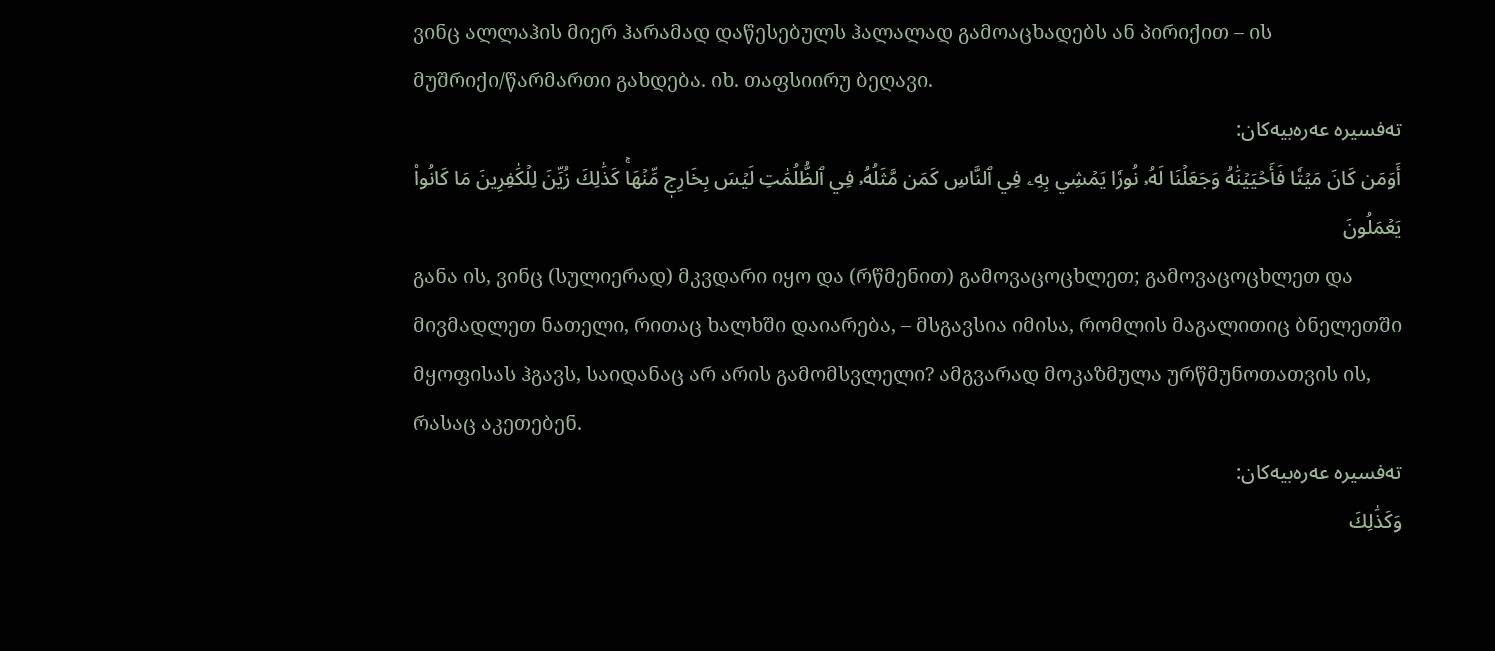ვინც ალლაჰის მიერ ჰარამად დაწესებულს ჰალალად გამოაცხადებს ან პირიქით – ის მუშრიქი/წარმართი გახდება. იხ. თაფსიირუ ბეღავი.
تەفسیرە عەرەبیەکان:
أَوَمَن كَانَ مَيۡتٗا فَأَحۡيَيۡنَٰهُ وَجَعَلۡنَا لَهُۥ نُورٗا يَمۡشِي بِهِۦ فِي ٱلنَّاسِ كَمَن مَّثَلُهُۥ فِي ٱلظُّلُمَٰتِ لَيۡسَ بِخَارِجٖ مِّنۡهَاۚ كَذَٰلِكَ زُيِّنَ لِلۡكَٰفِرِينَ مَا كَانُواْ يَعۡمَلُونَ
განა ის, ვინც (სულიერად) მკვდარი იყო და (რწმენით) გამოვაცოცხლეთ; გამოვაცოცხლეთ და მივმადლეთ ნათელი, რითაც ხალხში დაიარება, – მსგავსია იმისა, რომლის მაგალითიც ბნელეთში მყოფისას ჰგავს, საიდანაც არ არის გამომსვლელი? ამგვარად მოკაზმულა ურწმუნოთათვის ის, რასაც აკეთებენ.
تەفسیرە عەرەبیەکان:
وَكَذَٰلِكَ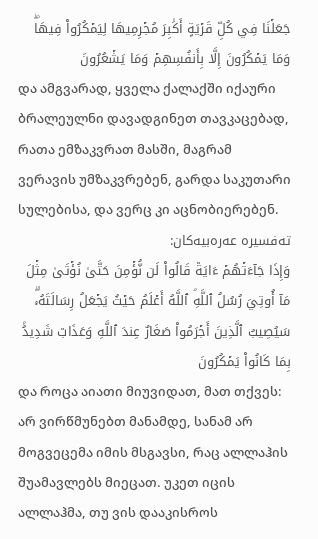جَعَلۡنَا فِي كُلِّ قَرۡيَةٍ أَكَٰبِرَ مُجۡرِمِيهَا لِيَمۡكُرُواْ فِيهَاۖ وَمَا يَمۡكُرُونَ إِلَّا بِأَنفُسِهِمۡ وَمَا يَشۡعُرُونَ
და ამგვარად, ყველა ქალაქში იქაური ბრალეულნი დავადგინეთ თავკაცებად, რათა ემზაკვრათ მასში, მაგრამ ვერავის უმზაკვრებენ, გარდა საკუთარი სულებისა, და ვერც კი აცნობიერებენ.
تەفسیرە عەرەبیەکان:
وَإِذَا جَآءَتۡهُمۡ ءَايَةٞ قَالُواْ لَن نُّؤۡمِنَ حَتَّىٰ نُؤۡتَىٰ مِثۡلَ مَآ أُوتِيَ رُسُلُ ٱللَّهِۘ ٱللَّهُ أَعۡلَمُ حَيۡثُ يَجۡعَلُ رِسَالَتَهُۥۗ سَيُصِيبُ ٱلَّذِينَ أَجۡرَمُواْ صَغَارٌ عِندَ ٱللَّهِ وَعَذَابٞ شَدِيدُۢ بِمَا كَانُواْ يَمۡكُرُونَ
და როცა აიათი მიუვიდათ, მათ თქვეს: არ ვირწმუნებთ მანამდე, სანამ არ მოგვეცემა იმის მსგავსი, რაც ალლაჰის შუამავლებს მიეცათ. უკეთ იცის ალლაჰმა, თუ ვის დააკისროს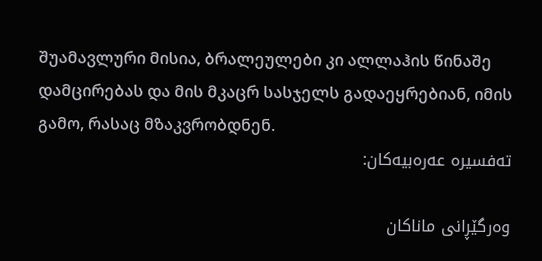შუამავლური მისია, ბრალეულები კი ალლაჰის წინაშე დამცირებას და მის მკაცრ სასჯელს გადაეყრებიან, იმის გამო, რასაც მზაკვრობდნენ.
تەفسیرە عەرەبیەکان:

وه‌رگێڕانی ماناكان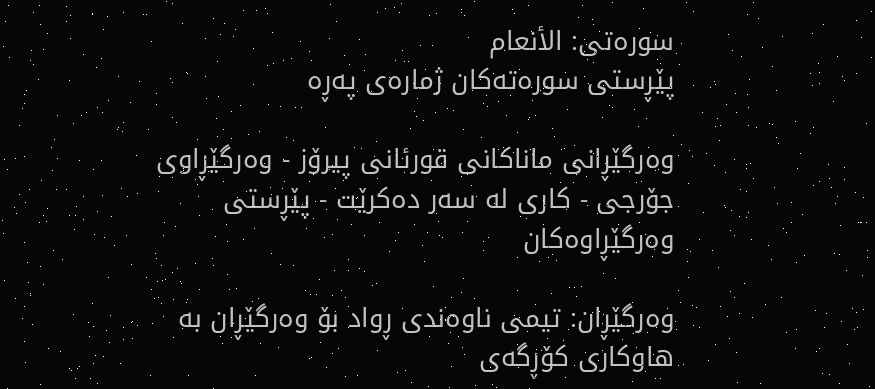سوره‌تی: الأنعام
پێڕستی سوره‌ته‌كان ژمارەی پەڕە

وه‌رگێڕانی ماناكانی قورئانی پیرۆز - وەرگێڕاوی جۆرجی - کاری لە سەر دەکرێت - پێڕستی وه‌رگێڕاوه‌كان

وەرگێڕان: تیمی ناوەندی ڕواد بۆ وەرگێڕان بە هاوكاری كۆڕگەی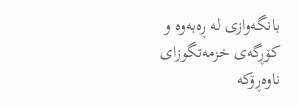بانگەوازی لە ڕەبەوە و كۆڕگەی خزمەتگوزای ناوەڕۆکە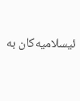ئیسلامیەکان بە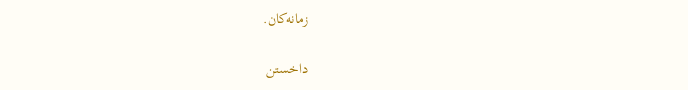زمانەکان.

داخستن